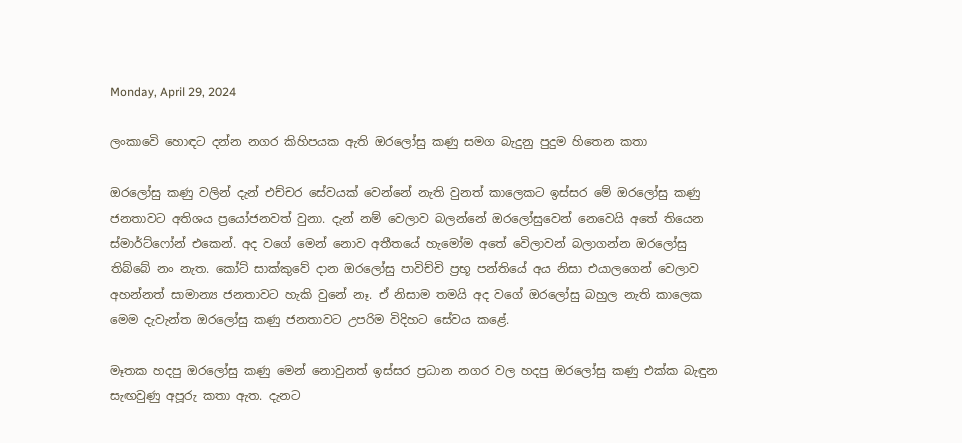Monday, April 29, 2024

ලංකාවෙි හොඳට දන්න නගර කිහිපයක ඇති ඔරලෝසු කණු සමග බැදුනු පුදුම හිතෙන කතා

ඔරලෝසු කණු වලින් දැන් එච්චර සේවයක් වෙන්නේ නැති වුනත් කාලෙකට ඉස්සර මේ ඔරලෝසු කණු ජනතාවට අතිශය ප්‍රයෝජනවත් වුනා. දැන් නම් වෙලාව බලන්නේ ඔරලෝසුවෙන් නෙවෙයි අතේ තියෙන ස්මාර්ට්ෆෝන් එකෙන්. අද වගේ මෙන් නොව අතීතයේ හැමෝම අතේ වෙිලාවන් බලාගන්න ඔරලෝසු තිබ්බේ නං නැත. කෝට් සාක්කුවේ දාන ඔරලෝසු පාවිච්චි ප්‍රභූ පන්තියේ අය නිසා එයාලගෙන් වෙලාව අහන්නත් සාමාන්‍ය ජනතාවට හැකි වුනේ නෑ. ඒ නිසාම තමයි අද වගේ ඔරලෝසු බහුල නැති කාලෙක මෙම දැවැන්ත ඔරලෝසු කණු ජනතාවට උපරිම විදිහට සේවය කළේ.

මෑතක හදපු ඔරලෝසු කණු මෙන් නොවුනත් ඉස්සර ප්‍රධාන නගර වල හදපු ඔරලෝසු කණු එක්ක බැඳුන සැඟවුණු අපූරු කතා ඇත. දැනට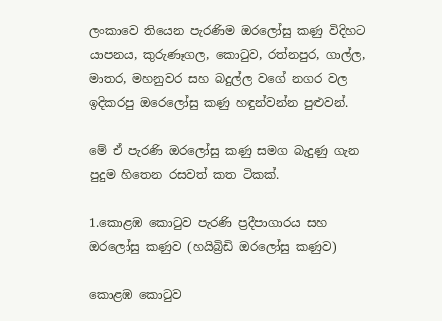ලංකාවෙ තියෙන පැරණිම ඔරලෝසු කණු විදිහට යාපනය, කුරුණෑගල, කොටුව, රත්නපුර, ගාල්ල, මාතර, මහනුවර සහ බදුල්ල වගේ නගර වල ඉදිකරපු ඔරෙලෝසු කණු හඳුන්වන්න පුළුවන්.

මේ ඒ පැරණි ඔරලෝසු කණු සමග බැදුණු ගැන පුදුම හිතෙන රසවත් කත ටිකක්.

1.කොළඹ කොටුව පැරණි ප්‍රදීපාගාරය සහ ඔරලෝසු කණුව (හයිබ්‍රිඩි ඔරලෝසු කණුව)

කොළඹ කොටුව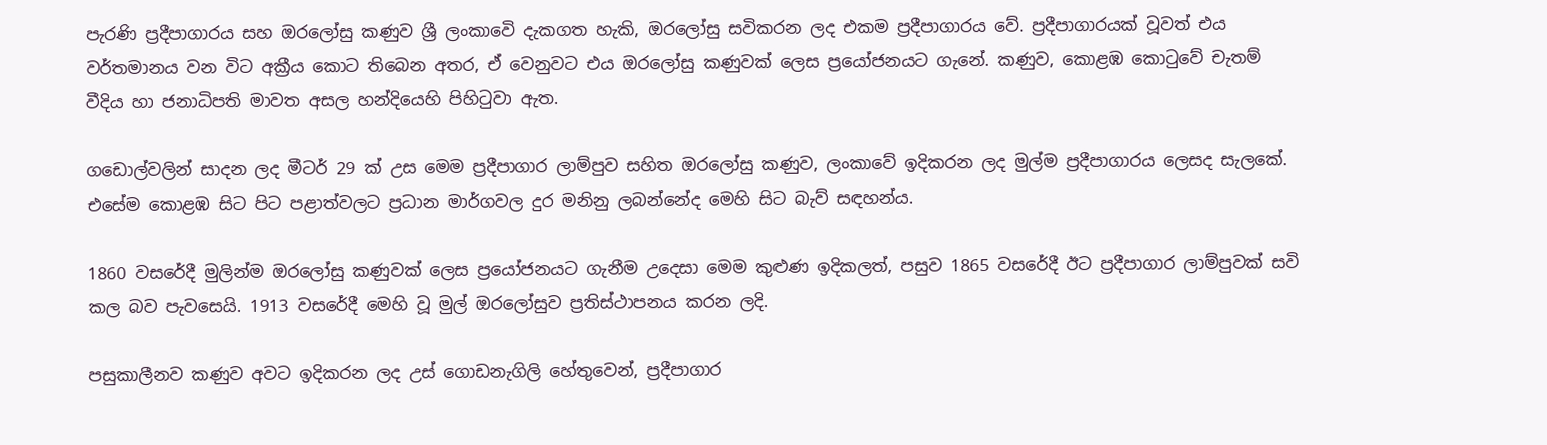පැරණි ප්‍රදීපාගාරය සහ ඔරලෝසු කණුව ශ්‍රී ලංකාවෙි දැකගත හැකි, ඔරලෝසු සවිකරන ලද එකම ප්‍රදීපාගාරය වේ. ප්‍රදීපාගාරයක් වූවත් එය වර්තමානය වන විට අක්‍රීය කොට තිබෙන අතර, ඒ වෙනුවට එය ඔරලෝසු කණුවක් ලෙස ප්‍රයෝජනයට ගැනේ. කණුව, කොළඹ කොටුවේ චැතම් වීදිය හා ජනාධිපති මාවත අසල හන්දියෙහි පිහිටුවා ඇත.

ගඩොල්වලින් සාදන ලද මීටර් 29 ක් උස මෙම ප්‍රදීපාගාර ලාම්පුව සහිත ඔරලෝසු කණුව, ලංකාවේ ඉදිකරන ලද මුල්ම ප්‍රදීපාගාරය ලෙසද සැලකේ. එසේම කොළඹ සිට පිට පළාත්වලට ප්‍රධාන මාර්ගවල දුර මනිනු ලබන්නේද මෙහි සිට බැව් සඳහන්ය.

1860 වසරේදී මුලින්ම ඔරලෝසු කණුවක් ලෙස ප්‍රයෝජනයට ගැනීම උදෙසා මෙම කුළුණ ඉදිකලත්, පසුව 1865 වසරේදී ඊට ප්‍රදීපාගාර ලාම්පුවක් සවි කල බව පැවසෙයි. 1913 වසරේදී මෙහි වූ මුල් ඔරලෝසුව ප්‍රතිස්ථාපනය කරන ලදි.

පසුකාලීනව කණුව අවට ඉදිකරන ලද උස් ගොඩනැගිලි හේතුවෙන්, ප්‍රදීපාගාර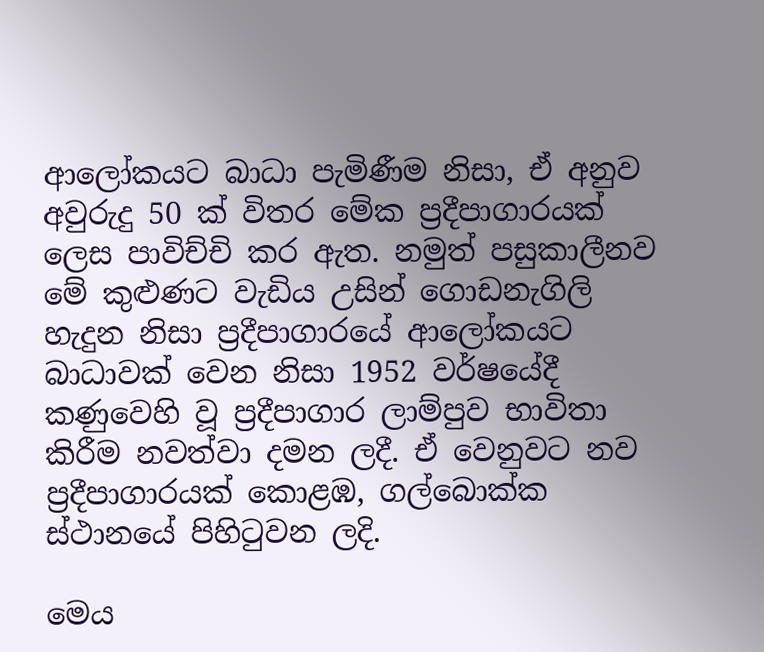ආලෝකයට බාධා පැමිණීම නිසා, ඒ අනුව අවුරුදු 50 ක් විතර මේක ප්‍රදීපාගාරයක් ලෙස පාවිච්චි කර ඇත. නමුත් පසුකාලීනව මේ කුළුණට වැඩිය උසින් ගොඩනැගිලි හැදුන නිසා ප්‍රදීපාගාරයේ ආලෝකයට බාධාවක් වෙන නිසා 1952 වර්ෂයේදී කණුවෙහි වූ ප්‍රදීපාගාර ලාම්පුව භාවිතා කිරීම නවත්වා දමන ලදී. ඒ වෙනුවට නව ප්‍රදීපාගාරයක් කොළඹ, ගල්බොක්ක ස්ථානයේ පිහිටුවන ලදි.

මෙය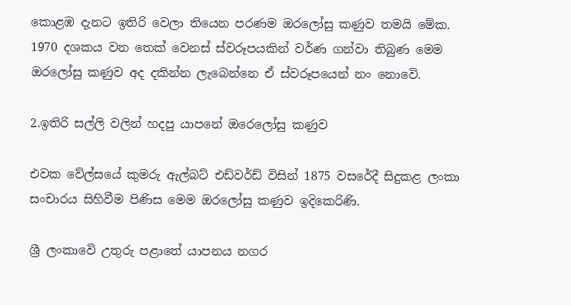කොළඹ දැනට ඉතිරි වෙලා තියෙන පරණම ඔරලෝසු කණුව තමයි මේක. 1970 දශකය වන තෙක් වෙනස් ස්වරූපයකින් වර්ණ ගන්වා තිබුණ මෙම ඔරලෝසු කණුව අද දකින්න ලැබෙන්නෙ ඒ ස්වරූපයෙන් නං නොවෙි.

2.ඉතිරි සල්ලි වලින් හදපු යාපනේ ඔරෙලෝසු කණුව

එවක වේල්සයේ කුමරු ඇල්බට් එඩ්වර්ඩ් විසින් 1875 වසරේදී සිදුකළ ලංකා සංචාරය සිහිවීම පිණිස මෙම ඔරලෝසු කණුව ඉදිකෙරිණි.

ශ්‍රී ලංකාවෙි උතුරු පළාතේ යාපනය නගර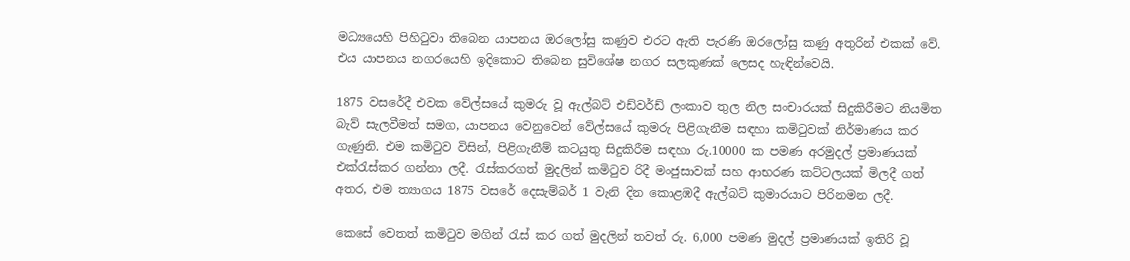මධ්‍යයෙහි පිහිටුවා තිබෙන යාපනය ඔරලෝසු කණුව එරට ඇති පැරණි ඔරලෝසු කණු අතුරින් එකක් වේ. එය යාපනය නගරයෙහි ඉදිකොට තිබෙන සුවිශේෂ නගර සලකුණක් ලෙසද හැඳින්වෙයි.

1875 වසරේදී එවක වේල්සයේ කුමරු වූ ඇල්බට් එඩ්වර්ඩ් ලංකාව තුල නිල සංචාරයක් සිදුකිරීමට නියමිත බැව් සැලවීමත් සමග, යාපනය වෙනුවෙන් වේල්සයේ කුමරු පිළිගැනීම සඳහා කමිටුවක් නිර්මාණය කර ගැණුනි. එම කමිටුව විසින්, පිළිගැනීම් කටයුතු සිදුකිරීම සඳහා රු.10000 ක පමණ අරමුදල් ප්‍රමාණයක් එක්රැස්කර ගන්නා ලදී. රැස්කරගත් මුදලින් කමිටුව රිදී මංජුසාවක් සහ ආභරණ කට්ටලයක් මිලදී ගත් අතර, එම ත්‍යාගය 1875 වසරේ දෙසැම්බර් 1 වැනි දින කොළඹදී ඇල්බට් කුමාරයාට පිරිනමන ලදී.

කෙසේ වෙතත් කමිටුව මගින් රැස් කර ගත් මුදලින් තවත් රු. 6,000 පමණ මුදල් ප්‍රමාණයක් ඉතිරි වූ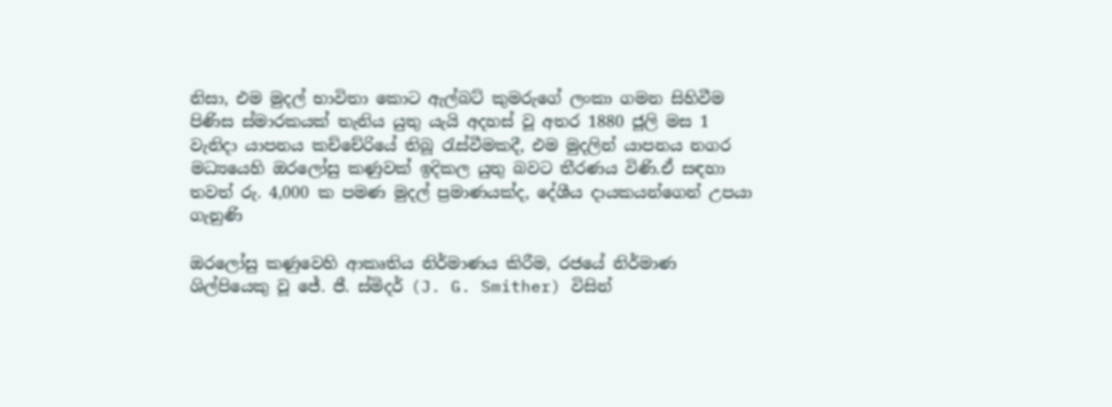නිසා, එම මුදල් භාවිතා කොට ඇල්බට් කුමරුගේ ලංකා ගමන සිහිවීම පිණිස ස්මාරකයක් තැනිය යුතු යැයි අදහස් වූ අතර 1880 ජූලි මස 1 වැනිදා යාපනය කච්චේරියේ තිබූ රැස්වීමකදී, එම මුදලින් යාපනය නගර මධ්‍යයෙහි ඔරලෝසු කණුවක් ඉදිකල යුතු බවට තීරණය විණි.ඒ සඳහා තවත් රු. 4,000 ක පමණ මුදල් ප්‍රමාණයක්ද, දේශීය දායකයන්ගෙන් උපයා ගැනුණි

ඔරලෝසු කණුවෙහි ආකෘතිය නිර්මාණය කිරීම, රජයේ නිර්මාණ ශිල්පියෙකු වූ ජේ. ජී. ස්මිදර් (J. G. Smither) විසින්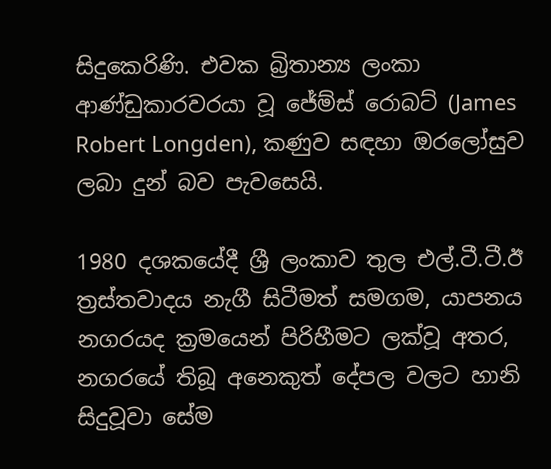සිදුකෙරිණි. එවක බ්‍රිතාන්‍ය ලංකා ආණ්ඩුකාරවරයා වූ ජේම්ස් රොබට් (James Robert Longden), කණුව සඳහා ඔරලෝසුව ලබා දුන් බව පැවසෙයි.

1980 දශකයේදී ශ්‍රී ලංකාව තුල එල්.ටී.ටී.ඊ ත්‍රස්තවාදය නැගී සිටීමත් සමගම, යාපනය නගරයද ක්‍රමයෙන් පිරිහීමට ලක්වූ අතර, නගරයේ තිබූ අනෙකුත් දේපල වලට හානි සිදුවූවා සේම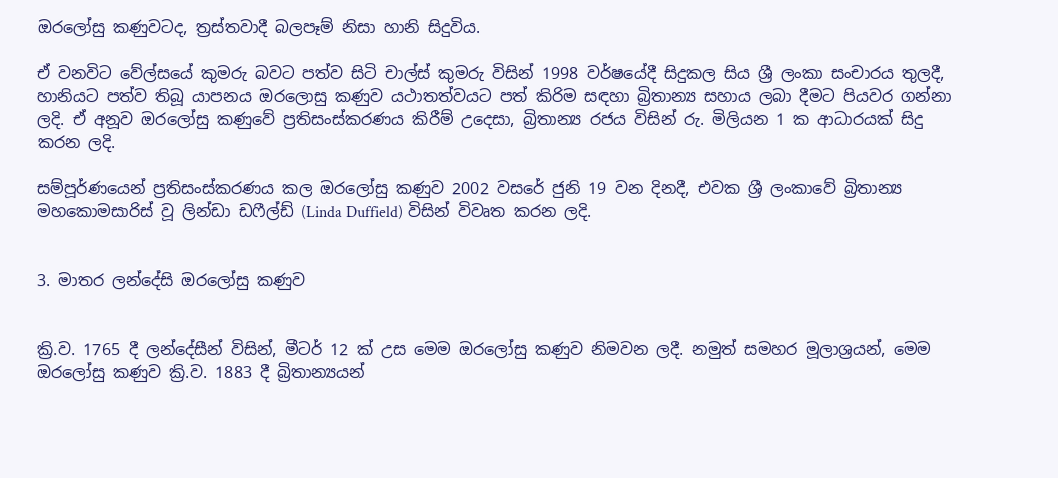ඔරලෝසු කණුවටද, ත්‍රස්තවාදී බලපෑම් නිසා හානි සිදුවිය.

ඒ වනවිට වේල්සයේ කුමරු බවට පත්ව සිටි චාල්ස් කුමරු විසින් 1998 වර්ෂයේදී සිදුකල සිය ශ්‍රී ලංකා සංචාරය තුලදී, හානියට පත්ව තිබූ යාපනය ඔරලොසු කණුව යථාතත්වයට පත් කිරිම සඳහා බ්‍රිතාන්‍ය සහාය ලබා දීමට පියවර ගන්නා ලදි. ඒ අනූව ඔරලෝසු කණුවේ ප්‍රතිසංස්කරණය කිරීම් උදෙසා, බ්‍රිතාන්‍ය රජය විසින් රු. මිලියන 1 ක ආධාරයක් සිදු කරන ලදි.

සම්පූර්ණයෙන් ප්‍රතිසංස්කරණය කල ඔරලෝසු කණුව 2002 වසරේ ජුනි 19 වන දිනදී, එවක ශ්‍රී ලංකාවේ බ්‍රිතාන්‍ය මහකොමසාරිස් වූ ලින්ඩා ඩෆීල්ඩ් (Linda Duffield) විසින් විවෘත කරන ලදි.


3. මාතර ලන්දේසි ඔරලෝසු කණුව


ක්‍රි.ව. 1765 දී ලන්දේසීන් විසින්, මීටර් 12 ක් උස මෙම ඔරලෝසු කණුව නිමවන ලදී. නමුත් සමහර මූලාශ්‍රයන්, මෙම ඔරලෝසු කණුව ක්‍රි.ව. 1883 දී බ්‍රිතාන්‍යයන්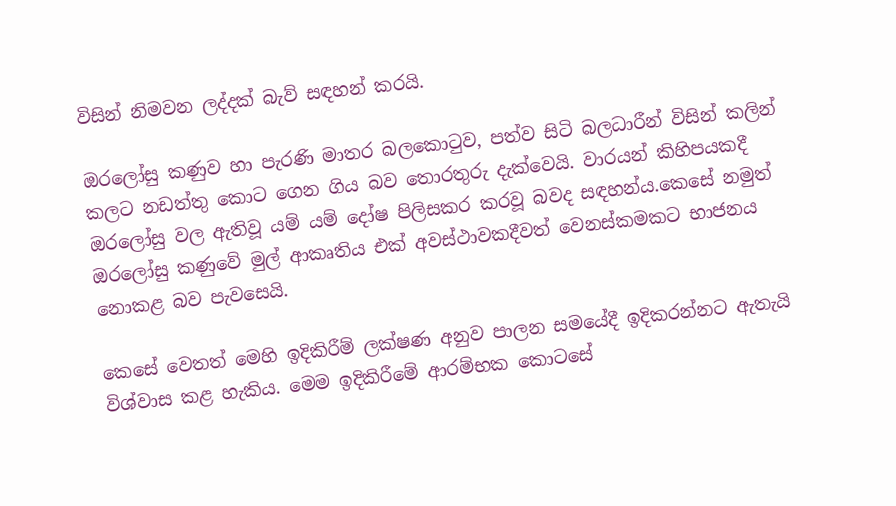විසින් නිමවන ලද්දක් බැව් සඳහන් කරයි.

ඔරලෝසු කණුව හා පැරණි මාතර බලකොටුව, පත්ව සිටි බලධාරීන් විසින් කලින් කලට නඩත්තු කොට ගෙන ගිය බව තොරතුරු දැක්වෙයි. වාරයන් කිහිපයකදී ඔරලෝසු වල ඇතිවූ යම් යම් දෝෂ පිලිසකර කරවූ බවද සඳහන්ය.කෙසේ නමුත් ඔරලෝසු කණුවේ මුල් ආකෘතිය එක් අවස්ථාවකදීවත් වෙනස්කමකට භාජනය නොකළ බව පැවසෙයි.

කෙසේ වෙතත් මෙහි ඉදිකිරීම් ලක්ෂණ අනුව පාලන සමයේදී ඉදිකරන්නට ඇතැයි විශ්වාස කළ හැකිය. මෙම ඉදිකිරීමේ ආරම්භක කොටසේ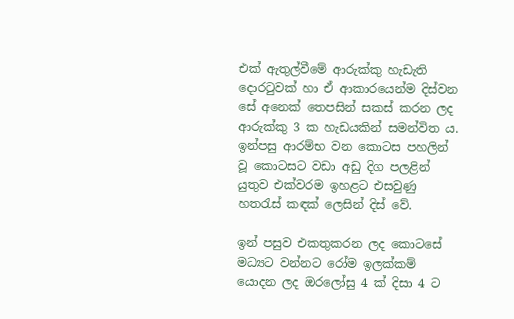එක් ඇතුල්වීමේ ආරුක්කු හැඩැති දොරටුවක් හා ඒ ආකාරයෙන්ම දිස්වන සේ අනෙක් තෙපසින් සකස් කරන ලද ආරුක්කු 3 ක හැඩයකින් සමන්විත ය. ඉන්පසු ආරම්භ වන කොටස පහලින් වූ කොටසට වඩා අඩු දිග පලළින් යුතුව එක්වරම ඉහළට එසවුණු හතරැස් කඳක් ලෙසින් දිස් වේ.

ඉන් පසුව එකතුකරන ලද කොටසේ මධ්‍යට වන්නට රෝම ඉලක්කම් යොදන ලද ඔරලෝසු 4 ක් දිසා 4 ට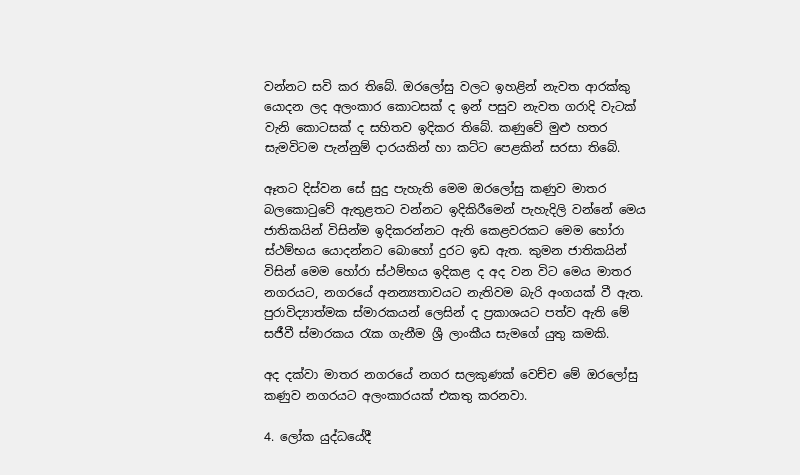වන්නට සවි කර තිබේ. ඔරලෝසු වලට ඉහළින් නැවත ආරක්කු යොදන ලද අලංකාර කොටසක් ද ඉන් පසුව නැවත ගරාදි වැටක් වැනි කොටසක් ද සහිතව ඉදිකර තිබේ. කණුවේ මුළු හතර සැමවිටම පැන්නුම් දාරයකින් හා කට්ට පෙළකින් සරසා තිබේ.

ඈතට දිස්වන සේ සුදු පැහැති මෙම ඔරලෝසු කණුව මාතර බලකොටුවේ ඇතුළතට වන්නට ඉදිකිරීමෙන් පැහැදිලි වන්නේ මෙය ජාතිකයින් විසින්ම ඉදිකරන්නට ඇති කෙළවරකට මෙම හෝරා ස්ථම්භය යොදන්නට බොහෝ දුරට ඉඩ ඇත. කුමන ජාතිකයින් විසින් මෙම හෝරා ස්ථම්භය ඉදිකළ ද අද වන විට මෙය මාතර නගරයට, නගරයේ අනන්‍යතාවයට නැතිවම බැරි අංගයක් වී ඇත. පුරාවිද්‍යාත්මක ස්මාරකයන් ලෙසින් ද ප්‍රකාශයට පත්ව ඇති මේ සජීවී ස්මාරකය රැක ගැනීම ශ්‍රී ලාංකීය සැමගේ යුතු කමකි.

අද දක්වා මාතර නගරයේ නගර සලකුණක් වෙච්ච මේ ඔරලෝසු කණුව නගරයට අලංකාරයක් එකතු කරනවා.

4. ලෝක යුද්ධයේදී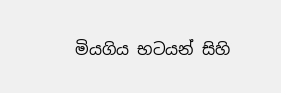මියගිය භටයන් සිහි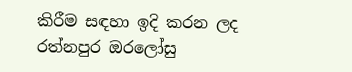කිරීම සඳහා ඉදි කරන ලද රත්නපුර ඔරලෝසු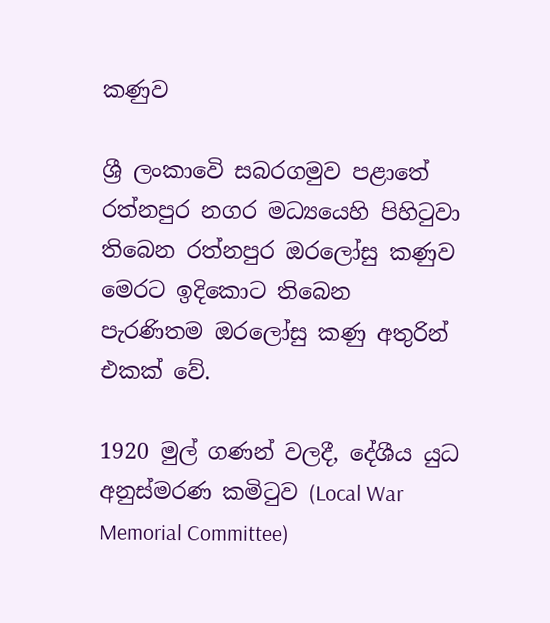කණුව

ශ්‍රී ලංකාවෙි සබරගමුව පළාතේ රත්නපුර නගර මධ්‍යයෙහි පිහිටුවා තිබෙන රත්නපුර ඔරලෝසු කණුව මෙරට ඉදිකොට තිබෙන පැරණිතම ඔරලෝසු කණු අතුරින් එකක් වේ.

1920 මුල් ගණන් වලදී, දේශීය යුධ අනුස්මරණ කමිටුව (Local War Memorial Committee)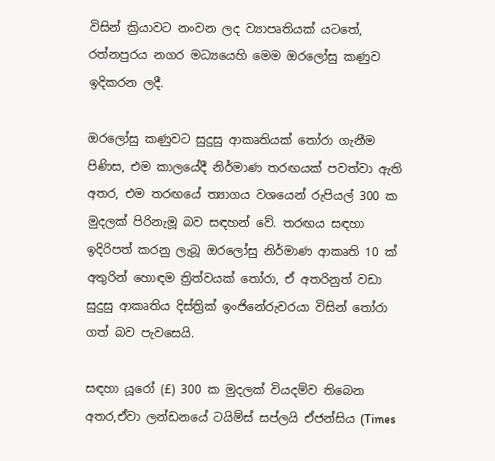විසින් ක්‍රියාවට නංවන ලද ව්‍යාපෘතියක් යටතේ, රත්නපුරය නගර මධ්‍යයෙහි මෙම ඔරලෝසු කණුව ඉදිකරන ලදී.

ඔරලෝසු කණුවට සුදුසු ආකෘතියක් තෝරා ගැනීම පිණිස, එම කාලයේදී නිර්මාණ තරඟයක් පවත්වා ඇති අතර, එම තරඟයේ ත්‍යාගය වශයෙන් රුපියල් 300 ක මුදලක් පිරිනැමූ බව සඳහන් වේ. තරඟය සඳහා ඉදිරිපත් කරනු ලැබූ ඔරලෝසු නිර්මාණ ආකෘති 10 ක් අතුරින් හොඳම ත්‍රිත්වයක් තෝරා, ඒ අතරිනුත් වඩා සුදුසු ආකෘතිය දිස්ත්‍රික් ඉංජිනේරුවරයා විසින් තෝරා ගත් බව පැවසෙයි.

සඳහා යූරෝ (£) 300 ක මුදලක් වියදම්ව තිබෙන අතර,ඒවා ලන්ඩනයේ ටයිම්ස් සප්ලයි ඒජන්සිය (Times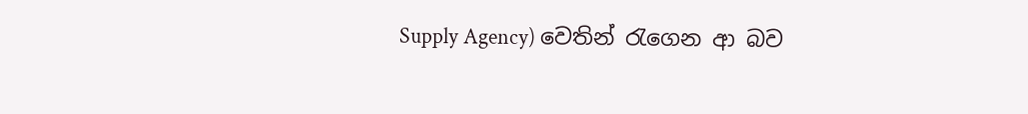Supply Agency) වෙතින් රැගෙන ආ බව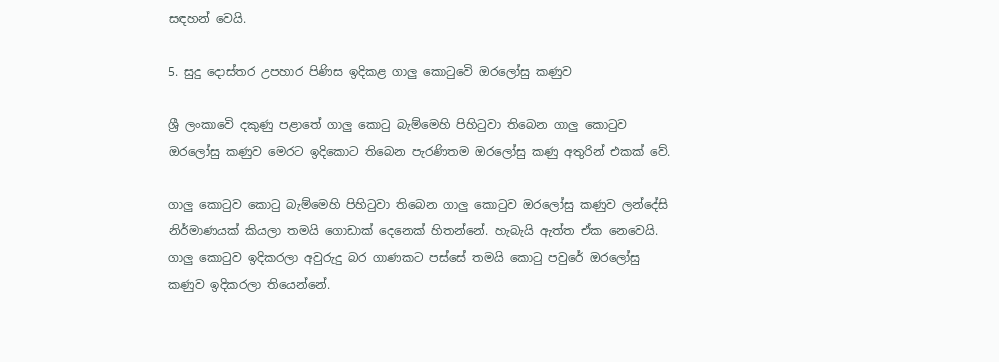සඳහන් වෙයි.

5. සුදු දොස්තර උපහාර පිණිස ඉදිකළ ගාලු කොටුවෙි ඔරලෝසු කණුව

ශ්‍රී ලංකාවෙි දකුණු පළාතේ ගාලු කොටු බැම්මෙහි පිහිටුවා තිබෙන ගාලු කොටුව ඔරලෝසු කණුව මෙරට ඉදිකොට තිබෙන පැරණිතම ඔරලෝසු කණු අතුරින් එකක් වේ.

ගාලු කොටුව කොටු බැම්මෙහි පිහිටුවා තිබෙන ගාලු කොටුව ඔරලෝසු කණුව ලන්දේසි නිර්මාණයක් කියලා තමයි ගොඩාක් දෙනෙක් හිතන්නේ. හැබැයි ඇත්ත ඒක නෙවෙයි. ගාලු කොටුව ඉදිකරලා අවුරුදු බර ගාණකට පස්සේ තමයි කොටු පවුරේ ඔරලෝසු කණුව ඉදිකරලා තියෙන්නේ.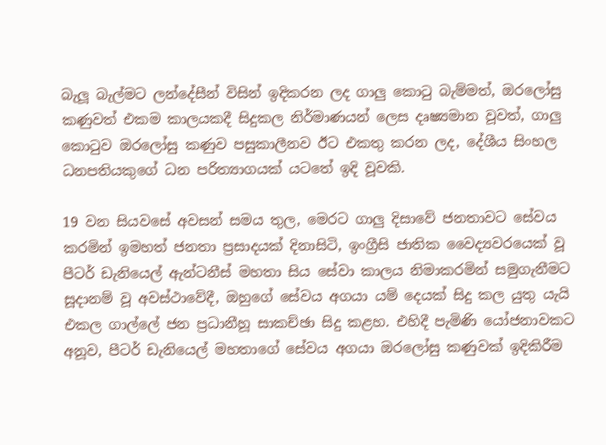බැලූ බැල්මට ලන්දේසීන් විසින් ඉදිකරන ලද ගාලු කොටු බැම්මත්, ඔරලෝසු කණුවත් එකම කාලයකදී සිදුකල නිර්මාණයන් ලෙස දෘෂ්‍යමාන වූවත්, ගාලු කොටුව ඔරලෝසු කණුව පසුකාලීනව ඊට එකතු කරන ලද, දේශීය සිංහල ධනපතියකුගේ ධන පරිත්‍යාගයක් යටතේ ඉදි වූවකි.

19 වන සියවසේ අවසන් සමය තුල, මෙරට ගාලු දිසාවේ ජනතාවට සේවය කරමින් ඉමහත් ජනතා ප්‍රසාදයක් දිනාසිටි, ඉංග්‍රීසි ජාතික වෛද්‍යවරයෙක්‌ වූ පීටර් ඩැනියෙල් ඇන්ටනීස්‌ මහතා සිය සේවා කාලය නිමාකරමින් සමුගැනීමට සූදානම් වූ අවස්ථාවේදී, ඔහුගේ සේවය අගයා යම් දෙයක් සිදු කල යුතු යැයි එකල ගාල්ලේ ජන ප්‍රධානීහූ සාකච්ඡා සිදු කළහ. එහිදී පැමිණි යෝජනාවකට අනූව, පීටර් ඩැනියෙල් මහතාගේ සේවය අගයා ඔරලෝසු කණුවක්‌ ඉදිකිරීම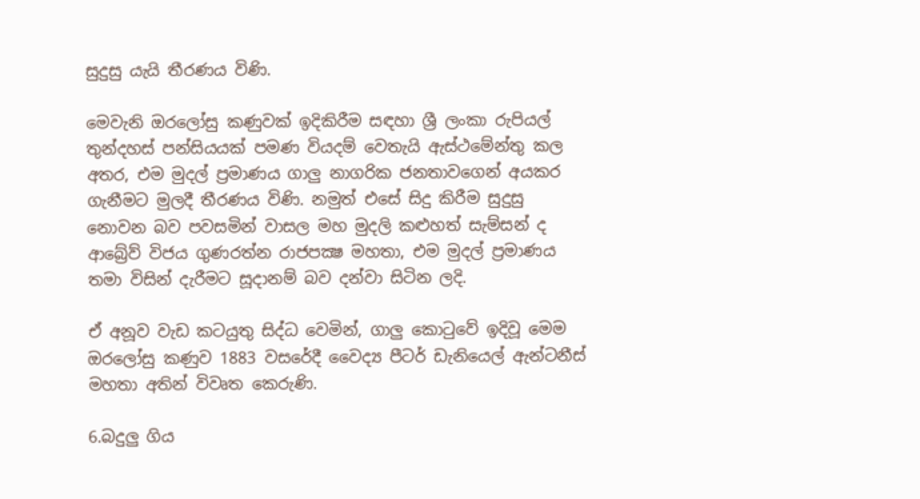සුදුසු යැයි තීරණය විණි.

මෙවැනි ඔරලෝසු කණුවක් ඉදිකිරීම සඳහා ශ්‍රී ලංකා රුපියල් තුන්දහස්‌ පන්සියයක්‌ පමණ වියදම් වෙතැයි ඇස්ථමේන්තු කල අතර, එම මුදල් ප්‍රමාණය ගාලු නාගරික ජනතාවගෙන් අයකර ගැනීමට මුලදී තීරණය විණි. නමුත් එසේ සිදු කිරීම සුදුසු නොවන බව පවසමින් වාසල මහ මුදලි කළුහත් සැම්සන් ද ආබ්‍රේව් විජය ගුණරත්න රාජපක්‍ෂ මහතා, එම මුදල් ප්‍රමාණය තමා විසින් දැරීමට සූදානම් බව දන්වා සිටින ලදි.

ඒ අනූව වැඩ කටයුතු සිද්ධ වෙමින්, ගාලු කොටුවේ ඉදිවූ මෙම ඔරලෝසු කණුව 1883 වසරේදී වෛද්‍ය පීටර් ඩැනියෙල් ඇන්ටනීස්‌ මහතා අතින් විවෘත කෙරුණි.

6.බදුලු ගිය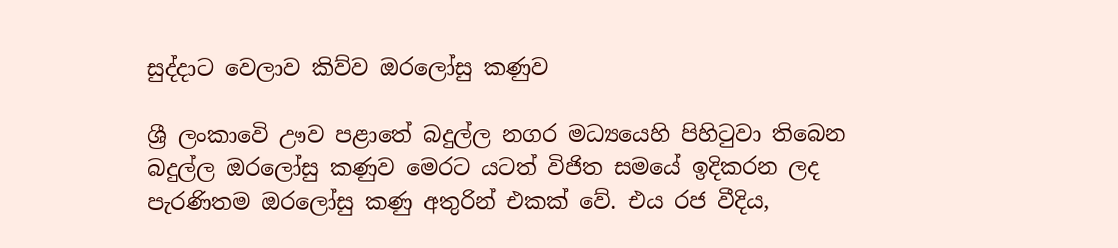සුද්දාට වෙලාව කිව්ව ඔරලෝසු කණුව

ශ්‍රී ලංකාවෙි ඌව පළාතේ බදුල්ල නගර මධ්‍යයෙහි පිහිටුවා තිබෙන බදුල්ල ඔරලෝසු කණුව මෙරට යටත් විජිත සමයේ ඉදිකරන ලද පැරණිතම ඔරලෝසු කණු අතුරින් එකක් වේ. එය රජ වීදිය,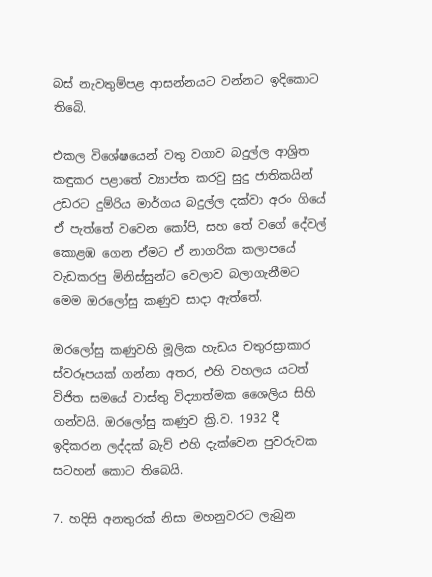බස් නැවතුම්පළ ආසන්නයට වන්නට ඉදිකොට තිබෙි.

එකල විශේෂයෙන් වතු වගාව බදුල්ල ආශ්‍රිත කඳුකර පළාතේ ව්‍යාප්ත කරවු සුදු ජාතිකයින් උඩරට දුම්රිය මාර්ගය බදුල්ල දක්වා අරං ගියේ ඒ පැත්තේ වවෙන කෝපි, සහ තේ වගේ දේවල් කොළඹ ගෙන ඒමට ඒ නාගරික කලාපයේ වැඩකරපු මිනිස්සුන්ට වෙලාව බලාගැනීමට මෙම ඔරලෝසු කණුව සාදා ඇත්තේ.

ඔරලෝසු කණුවහි මූලික හැඩය චතුරස්‍රාකාර ස්වරූපයක් ගන්නා අතර, එහි වහලය යටත් විජිත සමයේ වාස්තු විද්‍යාත්මක ශෛලිය සිහි ගන්වයි. ඔරලෝසු කණුව ක්‍රි.ව. 1932 දී ඉදිකරන ලද්දක් බැව් එහි දැක්වෙන පුවරුවක සටහන් කොට තිබෙයි.

7. හදිසි අනතුරක් නිසා මහනුවරට ලැබුන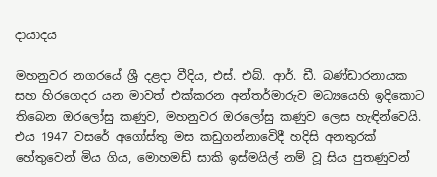දායාදය

මහනුවර නගරයේ ශ්‍රී දළදා වීදිය, එස්. එබ්. ආර්. ඩී. බණ්ඩාරනායක සහ හිරගෙදර යන මාවත් එක්කරන අන්තර්මාරුව මධ්‍යයෙහි ඉදිකොට තිබෙන ඔරලෝසු කණුව, මහනුවර ඔරලෝසු කණුව ලෙස හැඳින්වෙයි. එය 1947 වසරේ අගෝස්තු මස කඩුගන්නාවෙිදී හදිසි අනතුරක් හේතුවෙන් මිය ගිය, මොහමඩ් සාකි ඉස්මයිල් නම් වූ සිය පුතණුවන්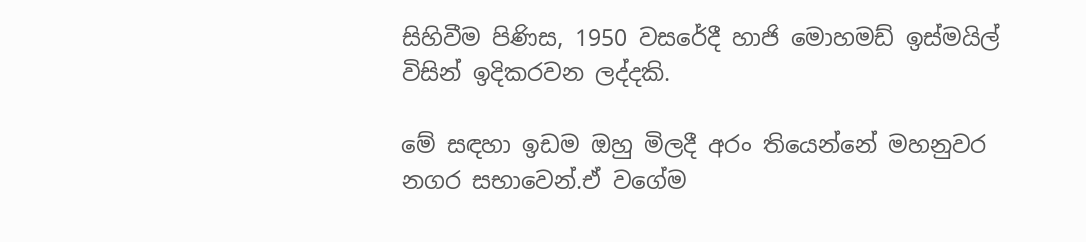සිහිවීම පිණිස, 1950 වසරේදී හාජි මොහමඩ් ඉස්මයිල් විසින් ඉදිකරවන ලද්දකි.

මේ සඳහා ඉඩම ඔහු මිලදී අරං තියෙන්නේ මහනුවර නගර සභාවෙන්.ඒ වගේම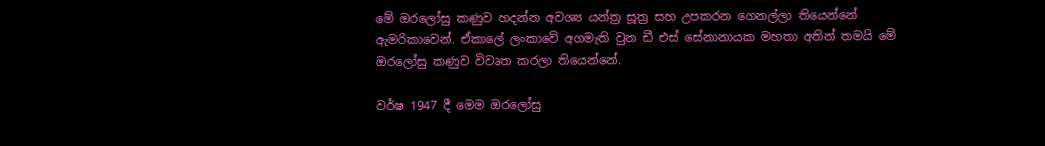මේ ඔරලෝසු කණුව හදන්න අවශ්‍ය යන්ත්‍ර සූත්‍ර සහ උපකරන ගෙනල්ලා තියෙන්නේ ඇමරිකාවෙන්. ඒකාලේ ලංකාවේ අගමැති වුන ඩී එස් සේනානායක මහතා අතින් තමයි මේ ඔරලෝසු කණුව විවෘත කරලා තියෙන්නේ.

වර්ෂ 1947 දී මෙම ඔරලෝසු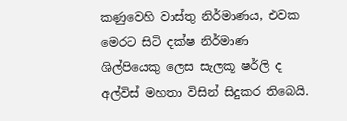කණුවෙහි වාස්තු නිර්මාණය, එවක මෙරට සිටි දක්ෂ නිර්මාණ ශිල්පියෙකු ලෙස සැලකූ ෂර්ලි ද අල්විස් මහතා විසින් සිදුකර තිබෙයි.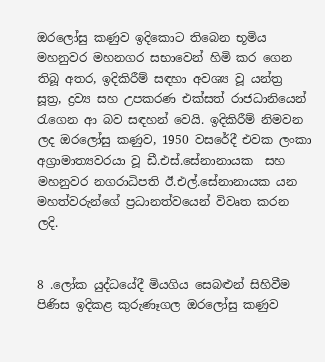ඔරලෝසු කණුව ඉදිකොට තිබෙන භූමිය මහනුවර මහනගර සභාවෙන් හිමි කර ගෙන තිබූ අතර, ඉදිකිරීම් සඳහා අවශ්‍ය වූ යන්ත්‍ර සූත්‍ර, ද්‍රව්‍ය සහ උපකරණ එක්සත් රාජධානියෙන් රැගෙන ආ බව සඳහන් වෙයි. ඉදිකිරීම් නිමවන ලද ඔරලෝසු කණුව, 1950 වසරේදී එවක ලංකා අග්‍රාමාත්‍යවරයා වූ ඩී.එස්.සේනානායක  සහ මහනුවර නගරාධිපති ඊ.එල්.සේනානායක යන මහත්වරුන්ගේ ප්‍රධානත්වයෙන් විවෘත කරන ලදි.


8 .ලෝක යුද්ධයේදී මියගිය සෙබළුන් සිහිවීම පිණිස ඉදිකළ කුරුණෑගල ඔරලෝසු කණුව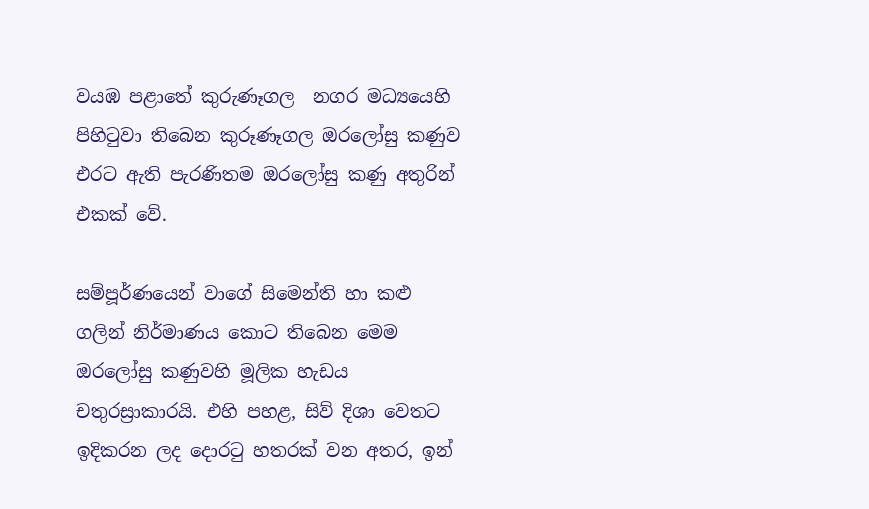වයඹ පළාතේ කුරුණෑගල  නගර මධ්‍යයෙහි පිහිටුවා තිබෙන කුරූණෑගල ඔරලෝසු කණුව එරට ඇති පැරණිතම ඔරලෝසු කණු අතුරින් එකක් වේ.

සම්පූර්ණයෙන් වාගේ සිමෙන්ති හා කළු ගලින් නිර්මාණය කොට තිබෙන මෙම ඔරලෝසු කණුවහි මූලික හැඩය චතුරස්‍රාකාරයි. එහි පහළ, සිව් දිශා වෙතට ඉදිකරන ලද දොරටු හතරක් වන අතර, ඉන්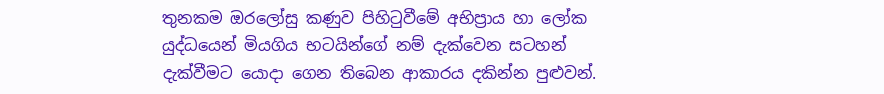තුනකම ඔරලෝසු කණුව පිහිටුවීමේ අභිප්‍රාය හා ලෝක යුද්ධයෙන් මියගිය භටයින්ගේ නම් දැක්වෙන සටහන් දැක්වීමට යොදා ගෙන තිබෙන ආකාරය දකින්න පුළුවන්.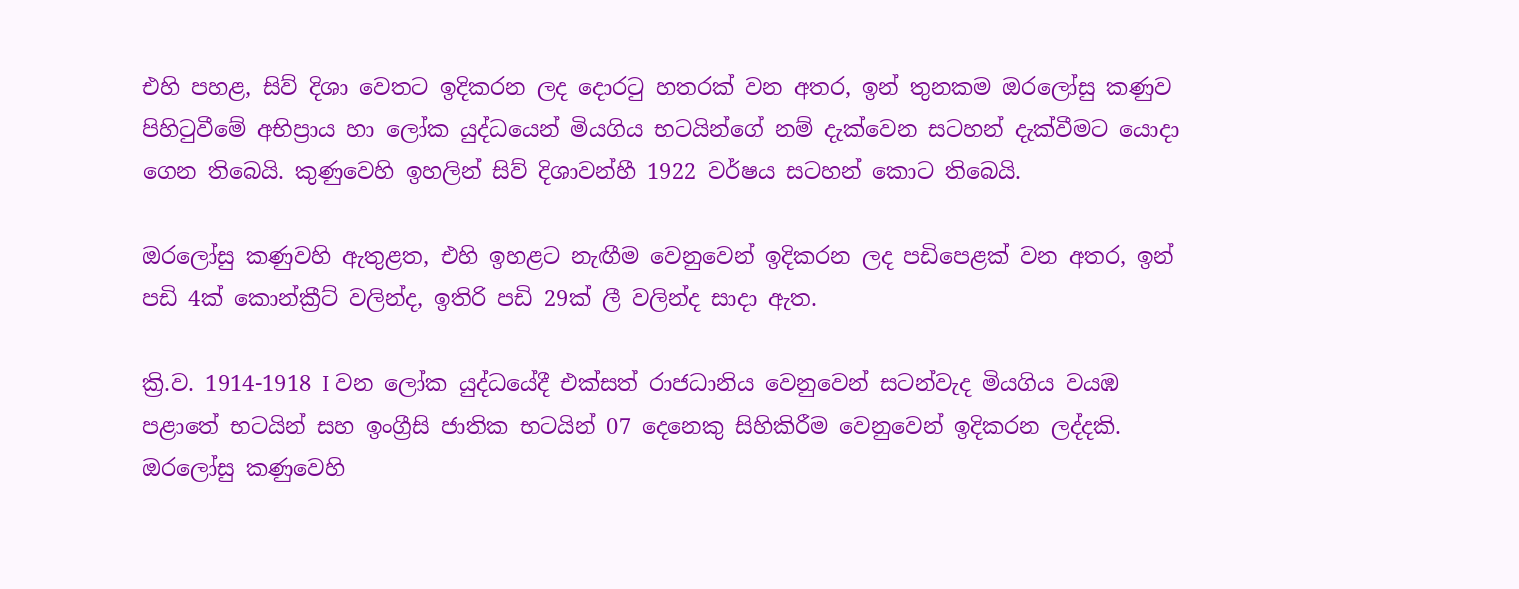එහි පහළ, සිව් දිශා වෙතට ඉදිකරන ලද දොරටු හතරක් වන අතර, ඉන් තුනකම ඔරලෝසු කණුව පිහිටුවීමේ අභිප්‍රාය හා ලෝක යුද්ධයෙන් මියගිය භටයින්ගේ නම් දැක්වෙන සටහන් දැක්වීමට යොදා ගෙන තිබෙයි. කුණුවෙහි ඉහලින් සිව් දිශාවන්හී 1922 වර්ෂය සටහන් කොට තිබෙයි.

ඔරලෝසු කණුවහි ඇතුළත, එහි ඉහළට නැඟීම වෙනුවෙන් ඉදිකරන ලද පඩිපෙළක් වන අතර, ඉන් පඩි 4ක් කොන්ක්‍රීට් වලින්ද, ඉතිරි පඩි 29ක් ලී වලින්ද සාදා ඇත.

ක්‍රි.ව. 1914-1918 I වන ලෝක යුද්ධයේදී එක්සත් රාජධානිය වෙනුවෙන් සටන්වැද මියගිය වයඹ පළාතේ භටයින් සහ ඉංග්‍රීසි ජාතික භටයින් 07 දෙනෙකු සිහිකිරීම වෙනුවෙන් ඉදිකරන ලද්දකි. ඔරලෝසු කණුවෙහි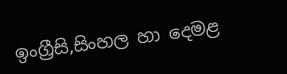ඉංග්‍රීසි,සිංහල හා දෙමළ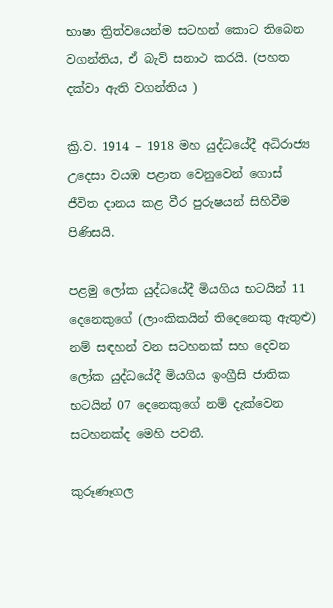භාෂා ත්‍රිත්වයෙන්ම සටහන් කොට තිබෙන වගන්තිය, ඒ බැව් සනාථ කරයි. (පහත දක්වා ඇති වගන්තිය )

ක්‍රි.ව. 1914 – 1918 මහ යුද්ධයේදී අධිරාජ්‍ය උදෙසා වයඹ පළාත වෙනුවෙන් ගොස් ජීවිත දානය කළ වීර පුරුෂයන් සිහිවීම පිණිසයි.

පළමු ලෝක යුද්ධයේදී මියගිය භටයින් 11 දෙනෙකුගේ (ලාංකිකයින් තිදෙනෙකු ඇතුළු) නම් සඳහන් වන සටහනක් සහ දෙවන ලෝක යුද්ධයේදී මියගිය ඉංග්‍රීසි ජාතික භටයින් 07 දෙනෙකුගේ නම් දැක්වෙන සටහනක්ද මෙහි පවතී.

කුරූණෑගල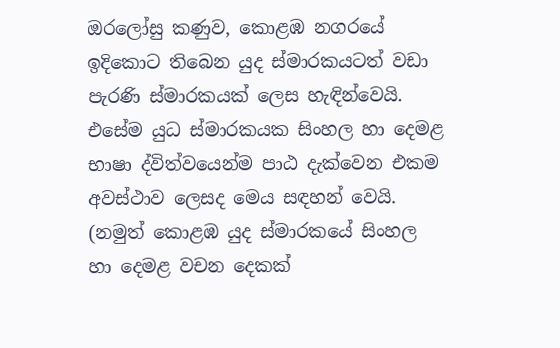ඔරලෝසු කණුව, කොළඹ නගරයේ ඉදිකොට තිබෙන යුද ස්මාරකයටත් වඩා පැරණි ස්මාරකයක් ලෙස හැඳින්වෙයි. එසේම යුධ ස්මාරකයක සිංහල හා දෙමළ භාෂා ද්විත්වයෙන්ම පාඨ දැක්වෙන එකම අවස්ථාව ලෙසද මෙය සඳහන් වෙයි. (නමුත් කොළඹ යුද ස්මාරකයේ සිංහල හා දෙමළ වචන දෙකක්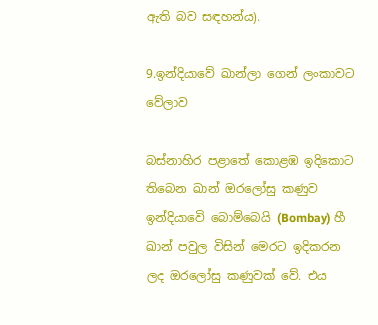ඇති බව සඳහන්ය).

9.ඉන්දියාවේ ඛාන්ලා ගෙන් ලංකාවට වේලාව

බස්නාහිර පළාතේ කොළඹ ඉදිකොට තිබෙන ඛාන් ඔරලෝසු කණුව ඉන්දියාවෙි බොම්බෙයි (Bombay) හී ඛාන් පවුල විසින් මෙරට ඉදිකරන ලද ඔරලෝසු කණුවක් වේ. එය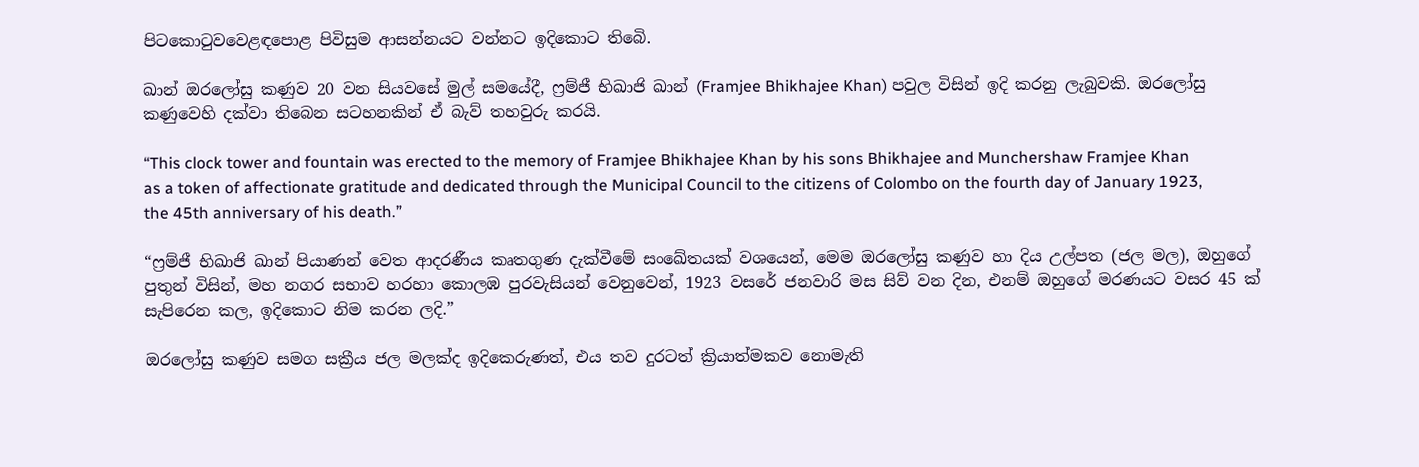පිටකොටුවවෙළඳපොළ පිවිසුම ආසන්නයට වන්නට ඉදිකොට තිබෙි.

ඛාන් ඔරලෝසු කණුව 20 වන සියවසේ මුල් සමයේදී, ෆ්‍රම්ජී භිඛාජි ඛාන් (Framjee Bhikhajee Khan) පවුල විසින් ඉදි කරනු ලැබුවකි. ඔරලෝසු කණුවෙහි දක්වා තිබෙන සටහනකින් ඒ බැව් තහවුරු කරයි.

“This clock tower and fountain was erected to the memory of Framjee Bhikhajee Khan by his sons Bhikhajee and Munchershaw Framjee Khan as a token of affectionate gratitude and dedicated through the Municipal Council to the citizens of Colombo on the fourth day of January 1923, the 45th anniversary of his death.”

“ෆ්‍රම්ජී භිඛාජි ඛාන් පියාණන් වෙත ආදරණීය කෘතගුණ දැක්වීමේ සංඛේතයක් වශයෙන්, මෙම ඔරලෝසු කණුව හා දිය උල්පත (ජල මල), ඔහුගේ පුතුන් විසින්, මහ නගර සභාව හරහා කොලඹ පුරවැසියන් වෙනුවෙන්, 1923 වසරේ ජනවාරි මස සිව් වන දින, එනම් ඔහුගේ මරණයට වසර 45 ක් සැපිරෙන කල, ඉදිකොට නිම කරන ලදි.”

ඔරලෝසු කණුව සමග සක්‍රීය ජල මලක්ද ඉදිකෙරුණත්, එය තව දුරටත් ක්‍රියාත්මකව නොමැති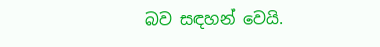බව සඳහන් වෙයි.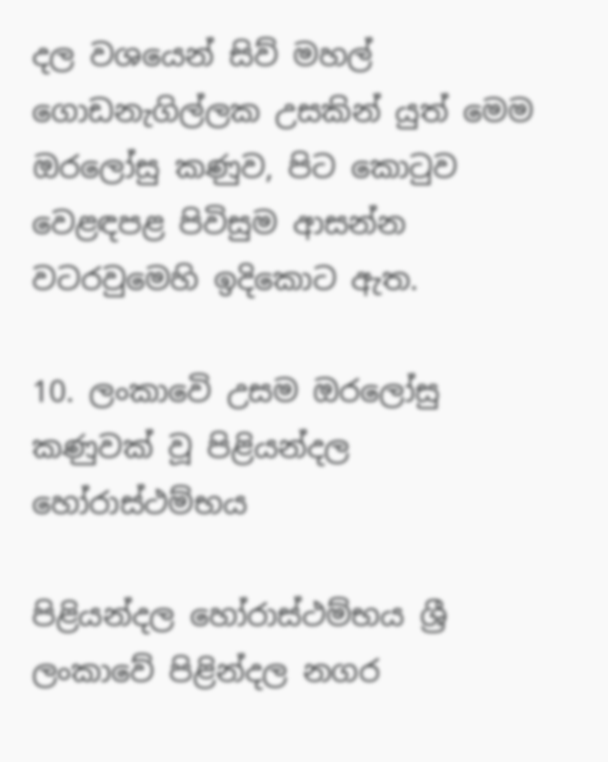දල වශයෙන් සිව් මහල් ගොඩනැගිල්ලක උසකින් යුත් මෙම ඔරලෝසු කණුව, පිට කොටුව වෙළඳපළ පිවිසුම ආසන්න වටරවුමෙහි ඉදිකොට ඇත.

10. ලංකාවෙි උසම ඔරලෝසු කණුවක් වූ පිළියන්දල හෝරාස්ථම්භය

පිළියන්දල හෝරාස්ථම්භය ශ්‍රී ලංකාවේ පිළින්දල නගර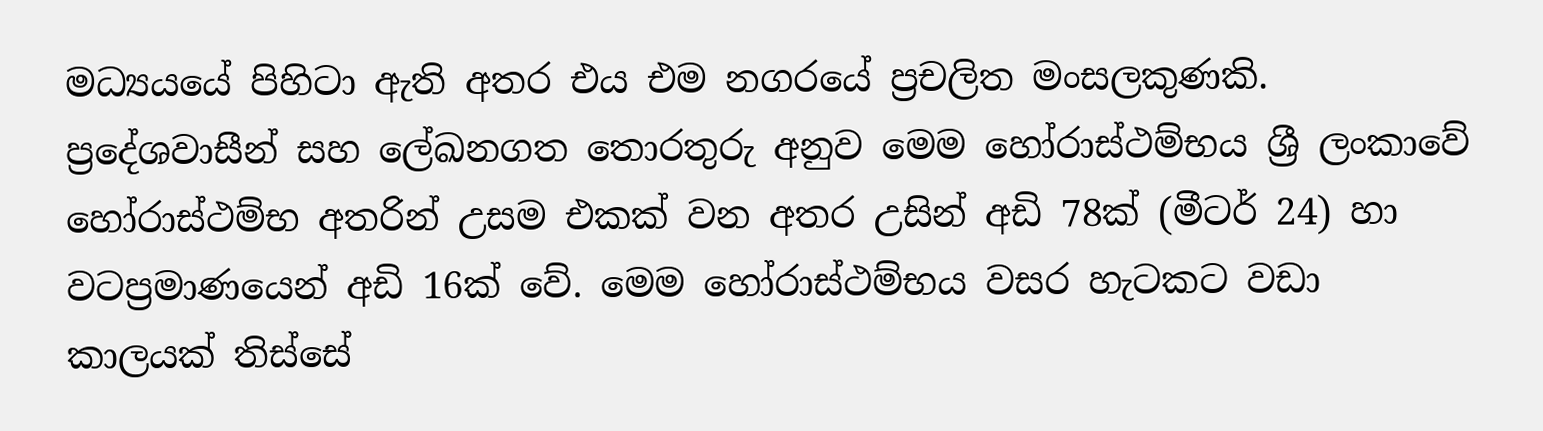මධ්‍යයයේ පිහිටා ඇති අතර එය එම නගරයේ ප්‍රචලිත මංසලකුණකි. ප්‍රදේශවාසීන් සහ ලේඛනගත තොරතුරු අනුව මෙම හෝරාස්ථම්භය ශ්‍රී ලංකාවේ හෝරාස්ථම්භ අතරින් උසම එකක් වන අතර උසින් අඩි 78ක් (මීටර් 24) හා වටප්‍රමාණයෙන් අඩි 16ක් වේ. මෙම හෝරාස්ථම්භය වසර හැටකට වඩා කාලයක් තිස්සේ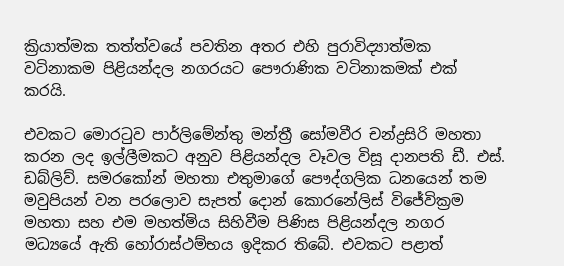ක්‍රියාත්මක තත්ත්වයේ පවතින අතර එහි පුරාවිද්‍යාත්මක වටිනාකම පිළියන්දල නගරයට පෞරාණික වටිනාකමක් එක් කරයි.

එවකට මොරටුව පාර්ලිමේන්තු මන්ත්‍රී සෝමවීර චන්ද්‍රසිරි මහතා කරන ලද ඉල්ලීමකට අනුව පිළියන්දල වෑවල විසූ දානපති ඩී. එස්. ඩබ්ලිව්. සමරකෝන් මහතා එතුමාගේ පෞද්ගලික ධනයෙන් තම මවුපියන් වන පරලොව සැපත් දොන් කොරනේලිස් විජේවික්‍රම මහතා සහ එම මහත්මිය සිහිවීම පිණිස පිළියන්දල නගර මධ්‍යයේ ඇති හෝරාස්ථම්භය ඉදිකර තිබේ. එවකට පළාත්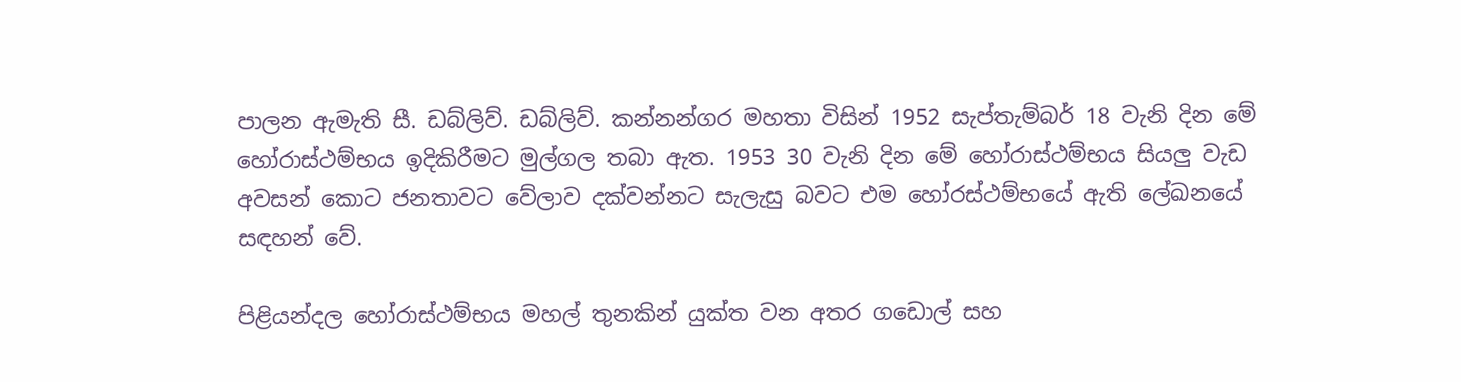පාලන ඇමැති සී. ඩබ්ලිව්. ඩබ්ලිව්. කන්නන්ගර මහතා විසින් 1952 සැප්තැම්බර් 18 වැනි දින මේ හෝරාස්ථම්භය ඉදිකිරීමට මුල්ගල තබා ඇත. 1953 30 වැනි දින මේ හෝරාස්ථම්භය සියලු වැඩ අවසන් කොට ජනතාවට වේලාව දක්වන්නට සැලැසු බවට එම හෝරස්ථම්භයේ ඇති ලේඛනයේ සඳහන් වේ.

පිළියන්දල හෝරාස්ථම්භය මහල් තුනකින් යුක්ත වන අතර ගඩොල් සහ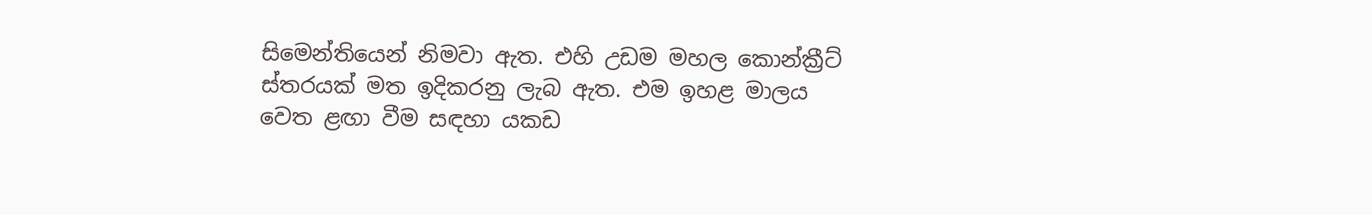සිමෙන්තියෙන් නිමවා ඇත. එහි උඩම මහල කොන්ක්‍රීට් ස්තරයක් මත ඉදිකරනු ලැබ ඇත. එම ඉහළ මාලය වෙත ළඟා වීම සඳහා යකඩ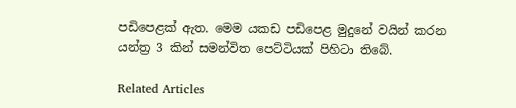පඩිපෙළක් ඇත. මෙම යකඩ පඩිපෙළ මුදුනේ වයින් කරන යන්ත්‍ර 3 කින් සමන්විත පෙට්ටියක් පිහිටා තිබේ.

Related Articles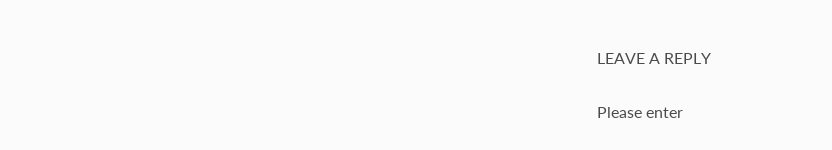LEAVE A REPLY

Please enter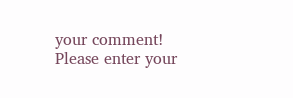your comment!
Please enter your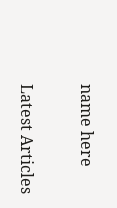name here

Latest Articles